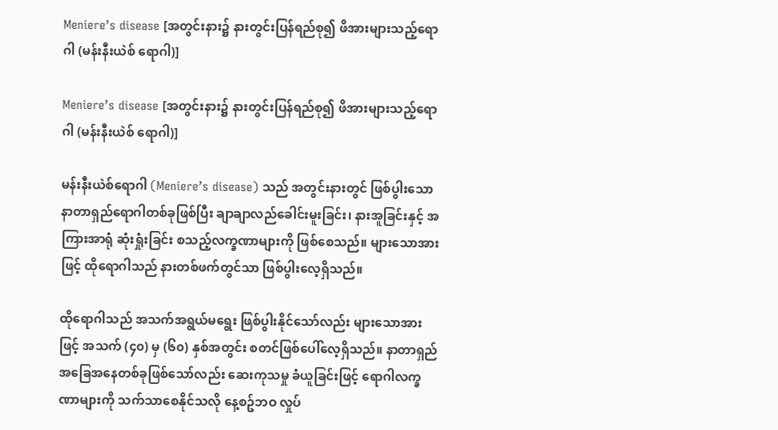Meniere’s disease [အတွင်းနား၌ နားတွင်းပြန်ရည်စု၍ ဖိအားများသည့်ရောဂါ (မန်းနီးယဲစ် ရောဂါ)]

Meniere’s disease [အတွင်းနား၌ နားတွင်းပြန်ရည်စု၍ ဖိအားများသည့်ရောဂါ (မန်းနီးယဲစ် ရောဂါ)]

မန်းနီးယဲစ်ရောဂါ (Meniere’s disease) သည် အတွင်းနားတွင် ဖြစ်ပွါးသော နာတာရှည်ရောဂါတစ်ခုဖြစ်ပြီး ချာချာလည်ခေါင်းမူးခြင်း၊ နားအူခြင်းနှင့် အကြားအာရုံ ဆုံးရှုံးခြင်း စသည့်လက္ခဏာများကို ဖြစ်စေသည်။ များသောအားဖြင့် ထိုရောဂါသည် နားတစ်ဖက်တွင်သာ ဖြစ်ပွါးလေ့ရှိသည်။

ထိုရောဂါသည် အသက်အရွယ်မရွေး ဖြစ်ပွါးနိုင်သော်လည်း များ‌သောအားဖြင့် အသက် (၄၀) မှ (၆၀) နှစ်အတွင်း စတင်ဖြစ်ပေါ်လေ့ရှိသည်။ နာတာရှည် အခြေအနေတစ်ခုဖြစ်သော်လည်း ဆေးကုသမှု ခံယူခြင်းဖြင့် ရောဂါလက္ခဏာများကို သက်သာစေနိုင်သလို နေ့စဥ်ဘဝ လှုပ်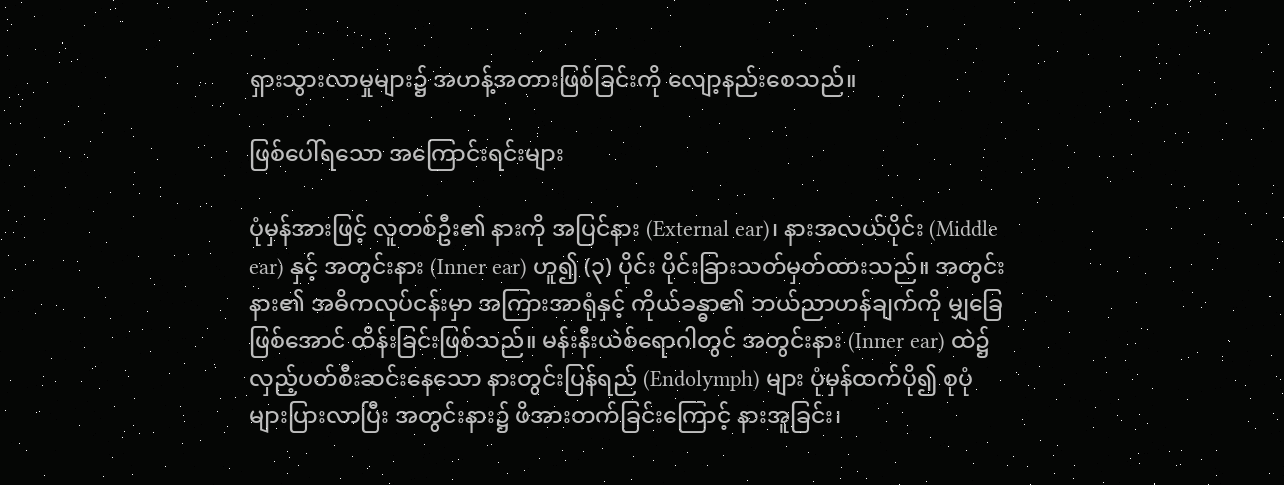ရှားသွားလာမှုများ၌ အဟန့်အတားဖြစ်ခြင်းကို လျော့နည်းစေသည်။

ဖြစ်ပေါ်ရသော အကြောင်းရင်းများ

ပုံမှန်အားဖြင့် လူတစ်ဦး၏ နားကို အပြင်နား (External ear)၊ နားအလယ်ပိုင်း (Middle ear) နှင့် အတွင်းနား (Inner ear) ဟူ၍ (၃) ပိုင်း ပိုင်းခြားသတ်မှတ်ထားသည်။ အတွင်းနား၏ အဓိကလုပ်ငန်းမှာ အကြားအာရုံနှင့် ကိုယ်ခန္ဓာ၏ ဘယ်ညာဟန်ချက်ကို မျှခြေဖြစ်အောင် ထိန်းခြင်းဖြစ်သည်။ မန်းနီးယဲစ်ရောဂါတွင် အတွင်းနား (Inner ear) ထဲ၌ လှည့်ပတ်စီးဆင်းနေသော နားတွင်းပြန်ရည် (Endolymph) များ ပုံမှန်ထက်ပို၍ စုပုံများပြားလာပြီး အတွင်းနား၌ ဖိအားတက်ခြင်းကြောင့် နားအူခြင်း၊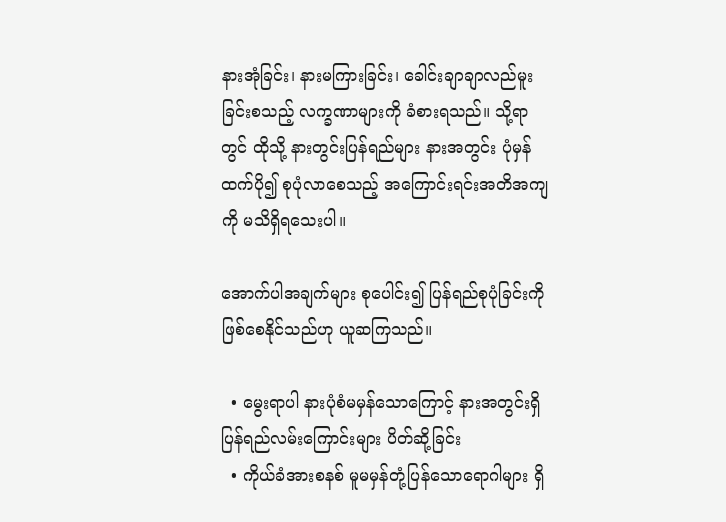နားအုံခြင်း၊ နားမကြားခြင်း၊ ခေါင်းချာချာလည်မူးခြင်းစသည့် လက္ခဏာများကို ခံစားရသည်။ သို့ရာတွင် ထိုသို့ နားတွင်းပြန်ရည်များ နားအတွင်း ပုံမှန်ထက်ပို၍ စုပုံလာစေသည့် အကြောင်းရင်းအတိအကျကို မသိရှိရသေးပါ။

အောက်ပါအချက်များ စုပေါင်း၍ ပြန်ရည်စုပုံခြင်းကို ဖြစ်စေနိုင်သည်ဟု ယူဆကြသည်။

  • မွေးရာပါ နားပုံစံမမှန်သောကြောင့် နားအတွင်းရှိ ပြန်ရည်လမ်းကြောင်းများ ပိတ်ဆို့ခြင်း
  • ကိုယ်ခံအားစနစ် မူမမှန်တုံ့ပြန်သောရောဂါများ ရှိ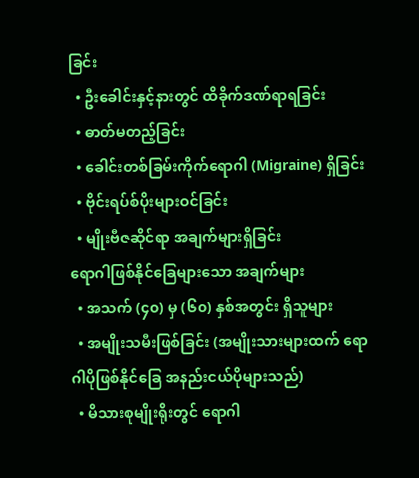ခြင်း
  • ဦးခေါင်းနှင့်နားတွင် ထိခိုက်ဒဏ်ရာရခြင်း
  • ဓာတ်မတည့်ခြင်း
  • ခေါင်းတစ်ခြမ်းကိုက်ရောဂါ (Migraine) ရှိခြင်း
  • ဗိုင်းရပ်စ်ပိုးများဝင်ခြင်း
  • မျိုးဗီဇဆိုင်ရာ အချက်များရှိခြင်း
ရောဂါဖြစ်နိုင်ခြေများသော အချက်များ
  • အသက် (၄၀) မှ (၆၀) နှစ်အတွင်း ရှိသူများ
  • အမျိုးသမီးဖြစ်ခြင်း (အမျိုးသားများထက် ရောဂါပိုဖြစ်နိုင်ခြေ အနည်းငယ်ပိုများသည်)
  • မိသားစုမျိုးရိုးတွင် ရောဂါ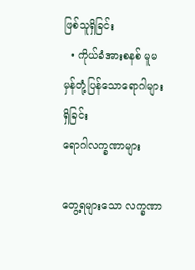ဖြစ်သူရှိခြင်း
  • ကိုယ်ခံအားစနစ် မူမမှန်တုံ့ပြန်သောရောဂါများ ရှိခြင်း
ရောဂါလက္ခဏာများ

တွေ့ရများသော လက္ခဏာ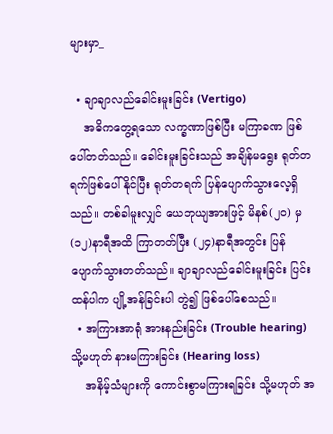များမှာ_

  • ချာချာလည်ခေါင်းမူးခြင်း (Vertigo)
    အဓိကတွေ့ရသော လက္ခဏာဖြစ်ပြီး မကြာခဏ ဖြစ်ပေါ်တတ်သည်။ ခေါင်းမူးခြင်းသည် အချိန်မရွေး ရုတ်တရက်ဖြစ်ပေါ်နိုင်ပြီး ရုတ်တရက် ပြန်ပျောက်သွားလေ့ရှိသည်။ တစ်ခါမူးလျှင် ယေဘုယျအားဖြင့် မိနစ်(၂၀) မှ (၁၂)နာရီအထိ ကြာတတ်ပြီး (၂၄)နာရီအတွင်း ပြန်ပျောက်သွားတတ်သည်။ ချာချာလည်ခေါင်းမူးခြင်း ပြင်းထန်ပါက ပျို့အန်ခြင်းပါ တွဲ၍ ဖြစ်ပေါ်စေသည်။
  • အကြားအာရုံ အားနည်းခြင်း (Trouble hearing) သို့မဟုတ် နားမကြားခြင်း (Hearing loss)
    အနိမ့်သံများကို ကောင်းစွာမကြားရခြင်း သို့မဟုတ် အ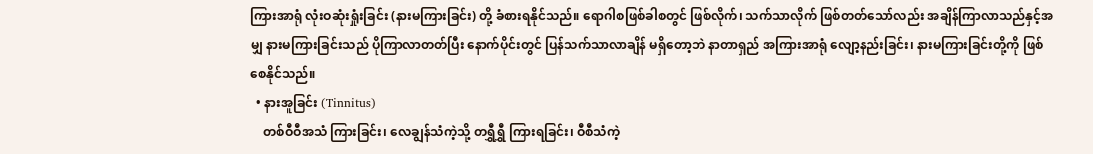ကြားအာရုံ လုံးဝဆုံးရှုံးခြင်း (နားမကြားခြင်း) တို့ ခံစားရနိုင်သည်။ ရောဂါစဖြစ်ခါစတွင် ဖြစ်လိုက်၊ သက်သာလိုက် ဖြစ်တတ်သော်လည်း အချိန်ကြာလာသည်နှင့်အမျှ နားမကြားခြင်းသည် ပိုကြာလာတတ်ပြီး နောက်ပိုင်းတွင် ပြန်သက်သာလာချိန် မရှိတော့ဘဲ နာတာရှည် အကြားအာရုံ လျော့နည်းခြင်း၊ နားမကြားခြင်းတို့ကို ဖြစ်စေနိုင်သည်။
  • နားအူခြင်း (Tinnitus)
    တစ်ဝီဝီအသံ ကြားခြင်း၊ လေချွန်သံကဲ့သို့ တရွှီရွှီ ကြားရခြင်း၊ ဝီစီသံကဲ့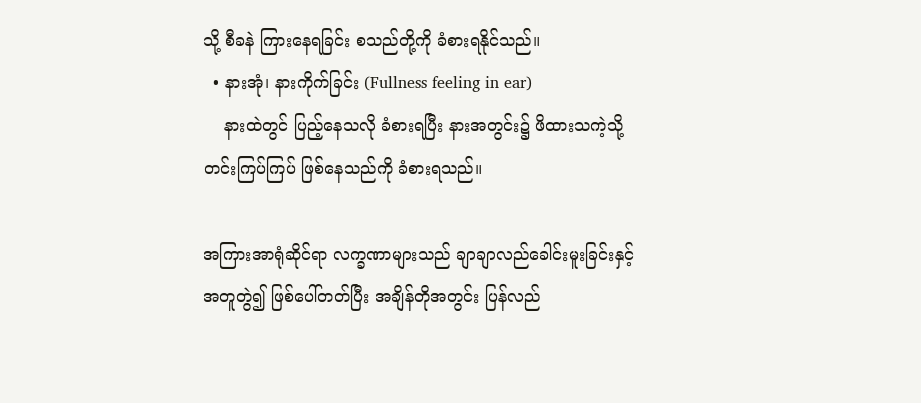သို့ စီခနဲ ကြားနေရခြင်း စသည်တို့ကို ခံစားရနိုင်သည်။
  • နားအုံ၊ နားကိုက်ခြင်း (Fullness feeling in ear)
    နားထဲတွင် ပြည့်နေသလို ခံစားရပြီး နားအတွင်း၌ ဖိထားသကဲ့သို့ တင်းကြပ်ကြပ် ဖြစ်နေသည်ကို ခံစားရသည်။

အကြားအာရုံဆိုင်ရာ လက္ခဏာများသည် ချာချာလည်ခေါင်းမူးခြင်းနှင့် အတူတွဲ၍ ဖြစ်ပေါ်တတ်ပြီး အချိန်တိုအတွင်း ပြန်လည်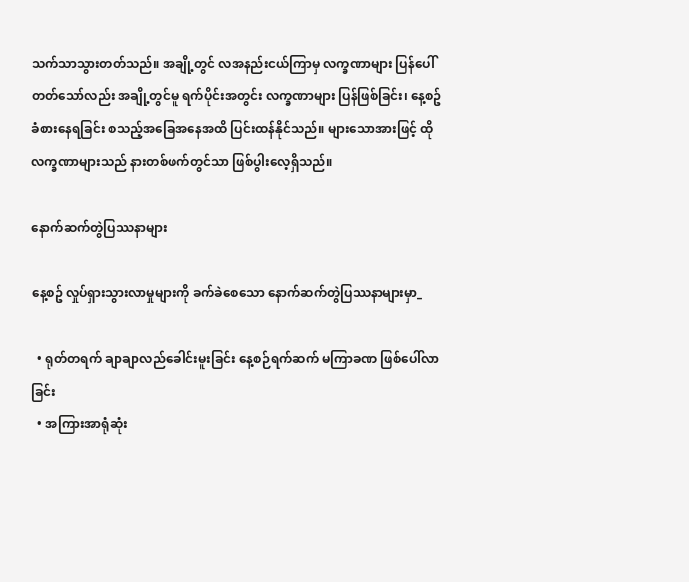သက်သာသွားတတ်သည်။ အချို့တွင် လအနည်းငယ်ကြာမှ လက္ခဏာများ ပြန်ပေါ်တတ်သော်လည်း အချို့တွင်မူ ရက်ပိုင်းအတွင်း လက္ခဏာများ ပြန်ဖြစ်ခြင်း၊ နေ့စဥ် ခံစားနေရခြင်း စသည့်အခြေအနေအထိ ပြင်းထန်နိုင်သည်။ များသောအားဖြင့် ထိုလက္ခဏာများသည် နားတစ်ဖက်တွင်သာ ဖြစ်ပွါးလေ့ရှိသည်။

နောက်ဆက်တွဲပြဿနာများ

နေ့စဥ် လှုပ်ရှားသွားလာမှုများကို ခက်ခဲစေသော နောက်ဆက်တွဲပြဿနာများမှာ_

  • ရုတ်တရက် ချာချာလည်ခေါင်းမူးခြင်း နေ့စဉ်ရက်ဆက် မကြာခဏ ဖြစ်ပေါ်လာခြင်း
  • အကြားအာရုံဆုံး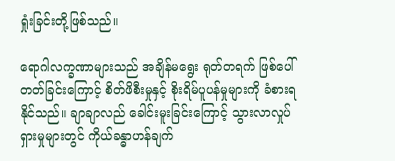ရှုံးခြင်းတို့ဖြစ်သည်။

ရောဂါလက္ခဏာများသည် အချိန်မရွေး ရုတ်တရက် ဖြစ်ပေါ်တတ်ခြင်းကြောင့် စိတ်ဖိစီးမှုနှင့် စိုးရိမ်ပူပန်မှုများကို ခံစားရနိုင်သည်။ ချာချာလည် ခေါင်းမူးခြင်းကြောင့် သွားလာလှုပ်ရှားမှုများတွင် ကိုယ်ခန္ဓာဟန်ချက်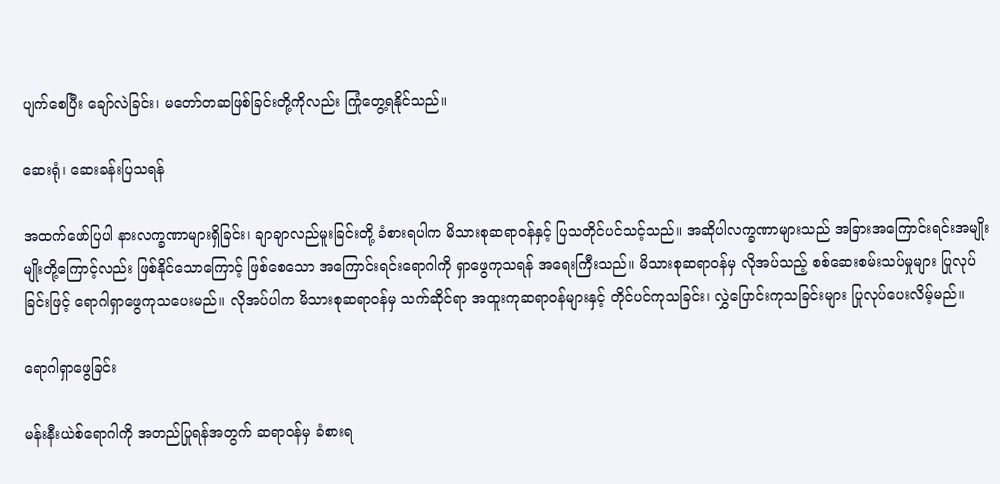ပျက်စေပြီး ချော်လဲခြင်း၊ မတော်တဆဖြစ်ခြင်းတို့ကိုလည်း ကြုံတွေ့ရနိုင်သည်။

ဆေးရုံ၊ ဆေးခန်းပြသရန်

အထက်ဖော်ပြပါ နားလက္ခဏာများရှိခြင်း၊ ချာချာလည်မူးခြင်းတို့ ခံစားရပါက မိသားစုဆရာဝန်နှင့် ပြသတိုင်ပင်သင့်သည်။ အဆိုပါလက္ခဏာများသည် အခြားအကြောင်းရင်းအမျိုးမျိုးတို့ကြောင့်လည်း ဖြစ်နိုင်သောကြောင့် ဖြစ်စေသော အကြောင်းရင်းရောဂါကို ရှာဖွေကုသရန် အရေးကြီးသည်။ မိသားစုဆရာဝန်မှ လိုအပ်သည့် စစ်ဆေးစမ်းသပ်မှုများ ပြုလုပ်ခြင်းဖြင့် ရောဂါရှာ‌ဖွေကုသပေးမည်။ လိုအပ်ပါက မိသားစုဆရာဝန်မှ သက်ဆိုင်ရာ အထူးကုဆရာဝန်များနှင့် တိုင်ပင်ကုသခြင်း၊ လွှဲပြောင်းကုသခြင်းများ ပြုလုပ်ပေးလိမ့်မည်။

ရောဂါရှာဖွေခြင်း

မန်းနီးယဲစ်ရောဂါကို အတည်ပြုရန်အတွက် ဆရာဝန်မှ ခံစားရ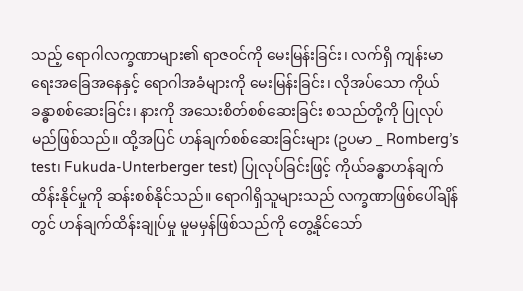သည့် ရောဂါလက္ခဏာများ၏ ရာဇဝင်ကို မေးမြန်းခြင်း၊ လက်ရှိ ကျန်းမာရေးအခြေအနေနှင့် ရောဂါအခံများကို မေးမြန်းခြင်း၊ လိုအပ်သော ကိုယ်ခန္ဓာစစ်ဆေးခြင်း၊ နားကို အသေးစိတ်စစ်ဆေးခြင်း စသည်တို့ကို ပြုလုပ်မည်ဖြစ်သည်။ ထို့အပြင် ဟန်ချက်စစ်ဆေးခြင်းများ (ဥပမာ _ Romberg’s test၊ Fukuda-Unterberger test) ပြုလုပ်ခြင်းဖြင့် ကိုယ်ခန္ဓာဟန်ချက် ထိန်းနိုင်မှုကို ဆန်းစစ်နိုင်သည်။ ရောဂါရှိသူများသည် လက္ခဏာဖြစ်ပေါ်ချိန်တွင် ဟန်ချက်ထိန်းချုပ်မှု မူမမှန်ဖြစ်သည်ကို တွေ့နိုင်သော်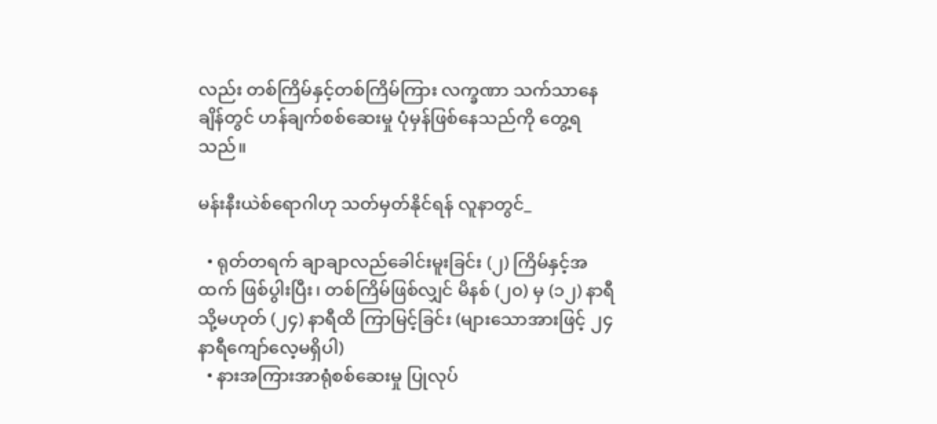လည်း တစ်ကြိမ်နှင့်တစ်ကြိမ်ကြား လက္ခဏာ သက်သာနေချိန်တွင် ဟန်ချက်စစ်ဆေးမှု ပုံမှန်ဖြစ်နေသည်ကို တွေ့ရသည်။

မန်းနီးယဲစ်ရောဂါဟု သတ်မှတ်နိုင်ရန် လူနာတွင်_

  • ရုတ်တရက် ချာချာလည်ခေါင်းမူးခြင်း (၂) ကြိမ်နှင့်အထက် ဖြစ်ပွါးပြီး၊ တစ်ကြိမ်ဖြစ်လျှင် မိနစ် (၂၀) မှ (၁၂) နာရီ သို့မဟုတ် (၂၄) နာရီထိ ကြာမြင့်ခြင်း (များသောအားဖြင့် ၂၄ နာရီကျော်လေ့မရှိပါ)
  • နားအကြားအာရုံစစ်ဆေးမှု ပြုလုပ်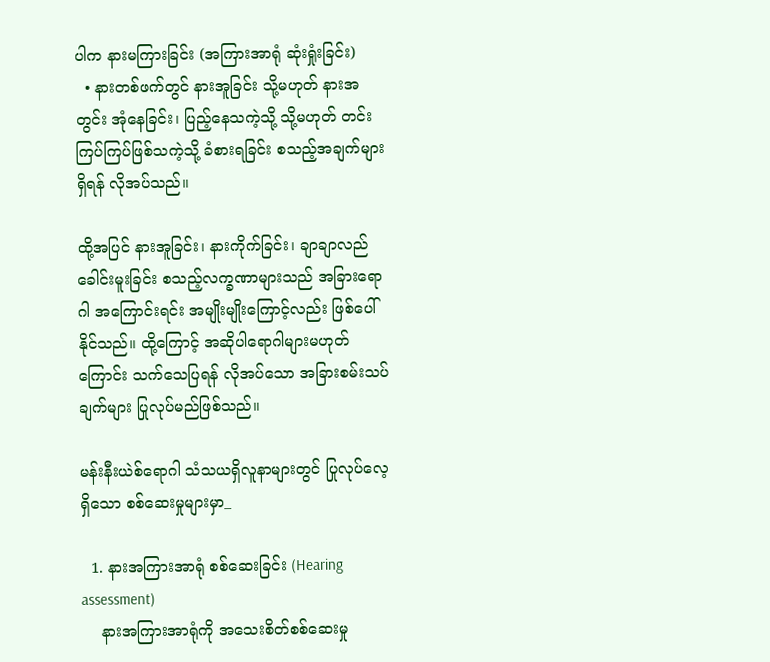ပါက နားမကြားခြင်း (အကြားအာရုံ ဆုံးရှုံးခြင်း)
  • နားတစ်ဖက်တွင် နားအူခြင်း သို့မဟုတ် နားအတွင်း အုံနေခြင်း၊ ပြည့်နေသကဲ့သို့ သို့မဟုတ် တင်းကြပ်ကြပ်ဖြစ်သကဲ့သို့ ခံစားရခြင်း စသည့်အချက်များ ရှိရန် လိုအပ်သည်။

ထို့အပြင် နားအူခြင်း၊ နားကိုက်ခြင်း၊ ချာချာလည်ခေါင်းမူးခြင်း စသည့်လက္ခဏာများသည် အခြားရောဂါ အကြောင်းရင်း အမျိုးမျိုးကြောင့်လည်း ဖြစ်ပေါ်နိုင်သည်။ ထို့ကြောင့် အဆိုပါရောဂါများမဟုတ်ကြောင်း သက်သေပြရန် လိုအပ်သော အခြားစမ်းသပ်ချက်များ ပြုလုပ်မည်ဖြစ်သည်။

မန်းနီးယဲစ်ရောဂါ သံသယရှိလူနာများတွင် ပြုလုပ်လေ့ရှိသော စစ်ဆေးမှုများမှာ_

  1. နားအကြားအာရုံ စစ်ဆေးခြင်း (Hearing assessment)
    နားအကြားအာရုံကို အသေးစိတ်စစ်ဆေးမှု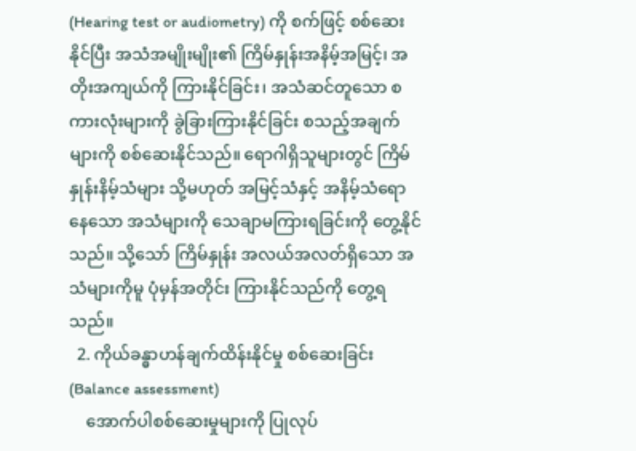(Hearing test or audiometry) ကို စက်ဖြင့် စစ်ဆေးနိုင်ပြီး အသံအမျိုးမျိုး၏ ကြိမ်နှုန်းအနိမ့်အမြင့်၊ အတိုးအကျယ်ကို ကြားနိုင်ခြင်း၊ အသံဆင်တူသော စကားလုံးများကို ခွဲခြားကြားနိုင်ခြင်း စသည့်အချက်များကို စစ်ဆေးနိုင်သည်။ ရောဂါရှိသူများတွင် ကြိမ်နှုန်းနိမ့်သံများ သို့မဟုတ် အမြင့်သံနှင့် အနိမ့်သံ‌ရောနေသော အသံများကို သေချာမကြားရခြင်းကို တွေ့နိုင်သည်။ သို့သော် ကြိမ်နှုန်း အလယ်အလတ်ရှိသော အသံများကိုမူ ပုံမှန်အတိုင်း ကြားနိုင်သည်ကို တွေ့ရသည်။
  2. ကိုယ်ခန္ဓာဟန်ချက်ထိန်းနိုင်မှု စစ်ဆေးခြင်း (Balance assessment)
    အောက်ပါစစ်ဆေးမှုများကို ပြုလုပ်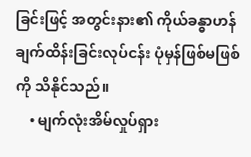ခြင်းဖြင့် အတွင်းနား၏ ကိုယ်ခန္ဓာဟန်ချက်ထိန်းခြင်းလုပ်ငန်း ပုံမှန်ဖြစ်မဖြစ်ကို သိနိုင်သည်။
    • မျက်လုံးအိမ်လှုပ်ရှား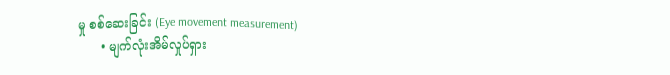မှု စစ်ဆေးခြင်း (Eye movement measurement)
      • မျက်လုံးအိမ်လှုပ်ရှား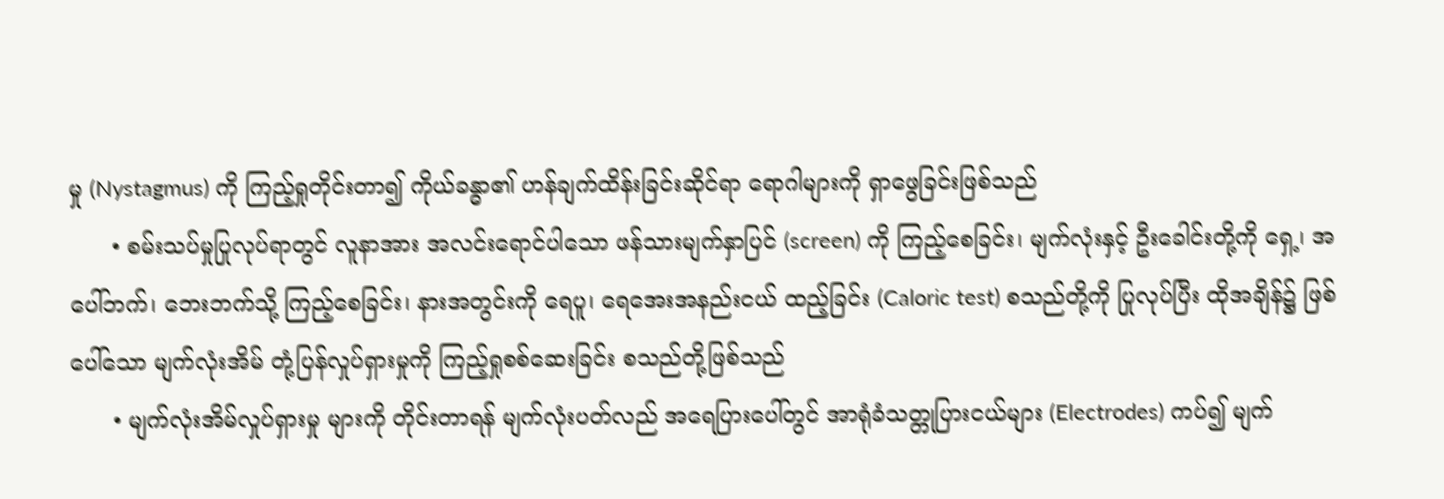မှု (Nystagmus) ကို ကြည့်ရှုတိုင်းတာ၍ ကိုယ်ခန္ဓာ၏ ဟန်ချက်ထိန်းခြင်းဆိုင်ရာ ရောဂါများကို ရှာဖွေခြင်းဖြစ်သည်
      • စမ်းသပ်မှုပြုလုပ်ရာတွင် လူနာအား အလင်းရောင်ပါသော ဖန်သားမျက်နှာပြင် (screen) ကို ကြည့်စေခြင်း၊ မျက်လုံးနှင့် ဦးခေါင်းတို့ကို ရှေ့၊ အပေါ်ဘက်၊ ဘေးဘက်သို့ ကြည့်စေခြင်း၊ နားအတွင်းကို ရေပူ၊ ရေအေးအနည်းငယ် ထည့်ခြင်း (Caloric test) စသည်တို့ကို ပြုလုပ်ပြီး ထိုအချိန်၌ ဖြစ်ပေါ်သော မျက်လုံးအိမ် တုံ့ပြန်လှုပ်ရှားမှုကို ကြည့်ရှုစစ်ဆေးခြင်း စသည်တို့ဖြစ်သည်
      • မျက်လုံးအိမ်လှုပ်ရှားမှု များကို တိုင်းတာရန် မျက်လုံးပတ်လည် အရေပြားပေါ်တွင် အာရုံခံသတ္တုပြားငယ်များ (Electrodes) ကပ်၍ မျက်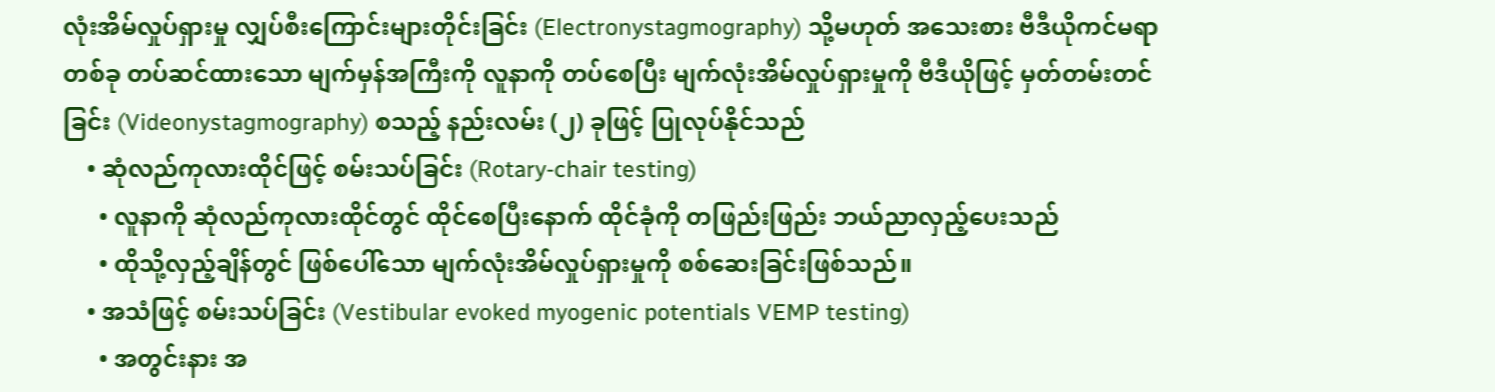လုံးအိမ်လှုပ်ရှားမှု လျှပ်စီးကြောင်းများတိုင်းခြင်း (Electronystagmography) သို့မဟုတ် အသေးစား ဗီဒီယိုကင်မရာတစ်ခု တပ်ဆင်ထားသော မျက်မှန်အကြီးကို လူနာကို တပ်စေပြီး မျက်လုံးအိမ်လှုပ်ရှားမှုကို ဗီဒီယိုဖြင့် မှတ်တမ်းတင်ခြင်း (Videonystagmography) စသည့် နည်းလမ်း (၂) ခုဖြင့် ပြုလုပ်နိုင်သည်
    • ဆုံလည်ကုလားထိုင်ဖြင့် စမ်းသပ်ခြင်း (Rotary-chair testing)
      • လူနာကို ဆုံလည်ကုလားထိုင်တွင် ထိုင်စေပြီးနောက် ထိုင်ခုံကို တဖြည်းဖြည်း ဘယ်ညာလှည့်ပေးသည်
      • ထိုသို့လှည့်ချိန်တွင် ဖြစ်ပေါ်သော မျက်လုံးအိမ်လှုပ်ရှားမှုကို စစ်ဆေးခြင်းဖြစ်သည်။
    • အသံဖြင့် စမ်းသပ်ခြင်း (Vestibular evoked myogenic potentials VEMP testing)
      • အတွင်းနား အ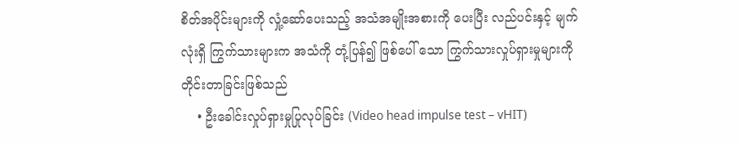စိတ်အပိုင်းများကို လှုံ့ဆော်ပေးသည့် အသံအမျိုးအစားကို ပေးပြီး လည်ပင်းနှင့် မျက်လုံးရှိ ကြွက်သားများက အသံကို တုံ့ပြန်၍ ဖြစ်ပေါ် သော ကြွက်သားလှုပ်ရှားမှုများကို တိုင်းတာခြင်းဖြစ်သည်
    • ဦးခေါင်းလှုပ်ရှားမှုပြုလုပ်ခြင်း (Video head impulse test – vHIT)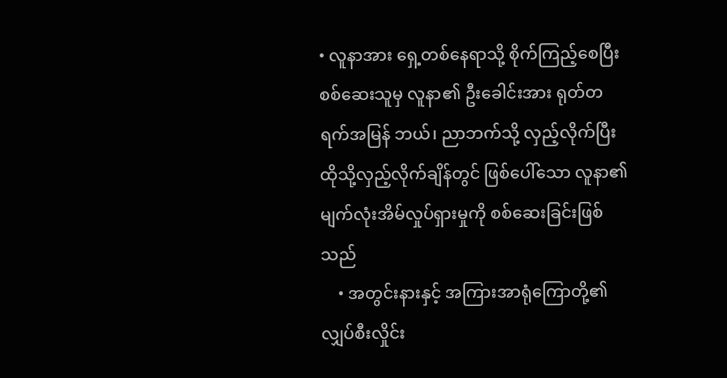• လူနာအား ရှေ့တစ်နေရာသို့ စိုက်ကြည့်စေပြီး စစ်ဆေးသူမှ လူနာ၏ ဦးခေါင်းအား ရုတ်တရက်အမြန် ဘယ်၊ ညာဘက်သို့ လှည့်လိုက်ပြီး ထိုသို့လှည့်လိုက်ချိန်တွင် ဖြစ်ပေါ်သော လူနာ၏ မျက်လုံးအိမ်လှုပ်ရှားမှုကို စစ်ဆေးခြင်းဖြစ်သည်
    • အတွင်းနားနှင့် အကြားအာရုံကြောတို့၏ လျှပ်စီးလှိုင်း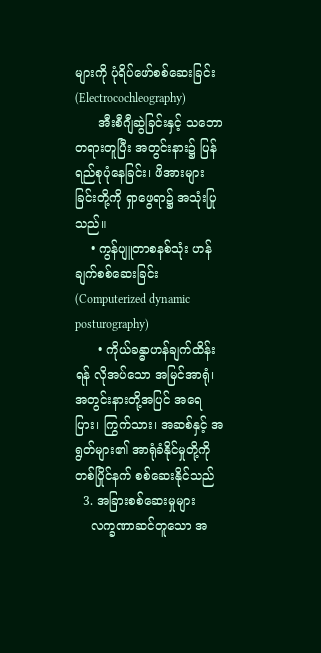များကို ပုံရိပ်ဖော်စစ်ဆေးခြင်း (Electrocochleography)
      အီးစီဂျီဆွဲခြင်းနှင့် သဘောတရားတူပြီး အတွင်းနား၌ ပြန်ရည်စုပုံနေခြင်း၊ ဖိအားများခြင်းတို့ကို ရှာဖွေရာ၌ အသုံးပြုသည်။
    • ကွန်ပျူတာစနစ်သုံး ဟန်ချက်စစ်ဆေးခြင်း (Computerized dynamic posturography)
      • ကိုယ်ခန္ဓာဟန်ချက်ထိန်းရန် လိုအပ်သော အမြင်အာရုံ၊ အတွင်းနားတို့အပြင် အရေပြား၊ ကြွက်သား၊ အဆစ်နှင့် အရွတ်များ၏ အာရုံခံနိုင်မှုတို့ကို တစ်ပြိုင်နက် စစ်ဆေးနိုင်သည်
  3. အခြားစစ်ဆေးမှုများ
    လက္ခဏာဆင်တူသော အ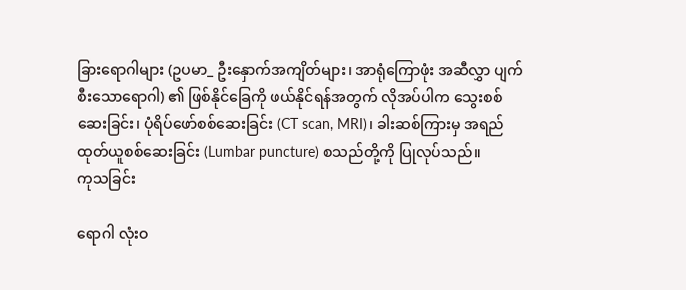ခြားရောဂါများ (ဥပမာ_ ဦး‌နှောက်အကျိတ်များ၊ အာရုံကြောဖုံး အဆီလွှာ ပျက်စီးသောရောဂါ) ၏ ဖြစ်နိုင်ခြေကို ဖယ်နိုင်ရန်အတွက် လိုအပ်ပါက သွေးစစ်ဆေးခြင်း၊ ပုံရိပ်ဖော်စစ်ဆေးခြင်း (CT scan, MRI)၊ ခါးဆစ်ကြားမှ အရည်ထုတ်ယူစစ်ဆေးခြင်း (Lumbar puncture) စသည်တို့ကို ပြုလုပ်သည်။
ကုသခြင်း

ရောဂါ လုံးဝ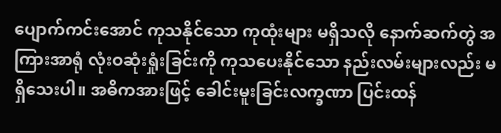ပျောက်ကင်းအောင် ကုသနိုင်သော ကုထုံးများ မရှိသလို နောက်ဆက်တွဲ အကြားအာရုံ လုံးဝဆုံးရှုံးခြင်းကို ကုသပေးနိုင်သော နည်းလမ်းများလည်း မရှိသေးပါ။ အဓိကအားဖြင့် ခေါင်းမူးခြင်းလက္ခဏာ ပြင်းထန်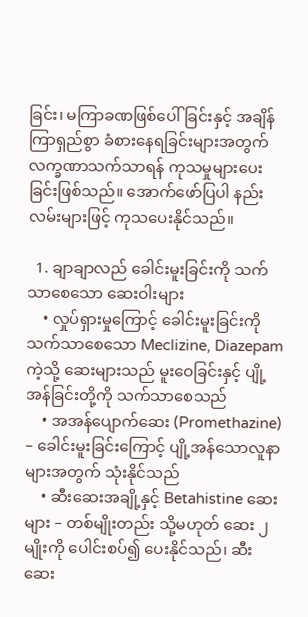ခြင်း၊ မကြာခဏဖြစ်ပေါ်ခြင်းနှင့် အချိန်ကြာရှည်စွာ ခံစားနေရခြင်းများအတွက် လက္ခဏာသက်သာရန် ကုသမှုများပေးခြင်းဖြစ်သည်။ အောက်ဖော်ပြပါ နည်းလမ်းများဖြင့် ကုသပေးနိုင်သည်။

  1. ချာချာလည် ခေါင်းမူးခြင်းကို သက်သာစေသော ဆေးဝါးများ
    • လှုပ်ရှားမှုကြောင့် ခေါင်းမူးခြင်းကို သက်သာစေသော Meclizine, Diazepam ကဲ့သို့ ဆေးများသည် မူးဝေခြင်းနှင့် ပျို့အန်ခြင်းတို့ကို သက်သာစေသည်
    • အအန်ပျောက်ဆေး (Promethazine) – ခေါင်းမူးခြင်းကြောင့် ပျို့အန်သောလူနာများအတွက် သုံးနိုင်သည်
    • ဆီးဆေးအချို့နှင့် Betahistine ဆေးများ – တစ်မျိုးတည်း သို့မဟုတ် ဆေး ၂ မျိုးကို ပေါင်းစပ်၍ ပေးနိုင်သည်၊ ဆီးဆေး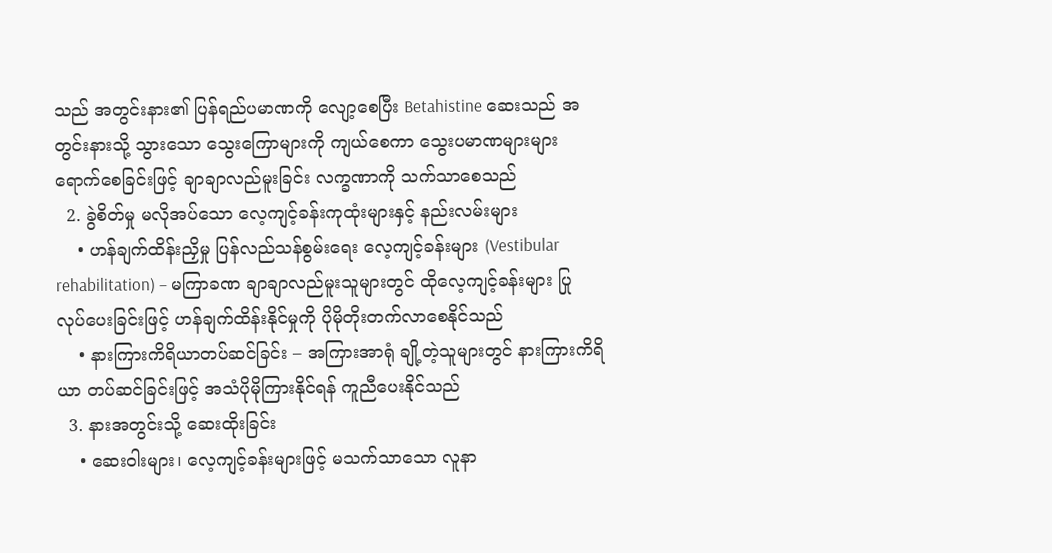သည် အတွင်းနား၏ ပြန်ရည်ပမာဏကို လျော့စေပြီး Betahistine ဆေးသည် အတွင်းနားသို့ သွားသော သွေးကြောများကို ကျယ်စေကာ သွေးပမာဏများများ ရောက်စေခြင်းဖြင့် ချာချာလည်မူးခြင်း လက္ခဏာကို သက်သာစေသည်
  2. ခွဲစိတ်မှု မလိုအပ်သော လေ့ကျင့်ခန်းကုထုံးများနှင့် နည်းလမ်းများ
    • ဟန်ချက်ထိန်းညှိမှု ပြန်လည်သန်စွမ်းရေး လေ့ကျင့်ခန်းများ (Vestibular rehabilitation) – မကြာခဏ ချာချာလည်မူးသူများတွင် ထိုလေ့ကျင့်ခန်းများ ပြုလုပ်ပေးခြင်းဖြင့် ဟန်ချက်ထိန်းနိုင်မှုကို ပိုမိုတိုးတက်လာစေနိုင်သည်
    • နားကြားကိရိယာတပ်ဆင်ခြင်း – အကြားအာရုံ ချို့တဲ့သူများတွင် နားကြားကိရိယာ တပ်ဆင်ခြင်းဖြင့် အသံပိုမိုကြားနိုင်ရန် ကူညီပေးနိုင်သည်
  3. နားအတွင်းသို့ ဆေးထိုးခြင်း
    • ဆေးဝါးများ၊ လေ့ကျင့်ခန်းများဖြင့် မသက်သာသော လူနာ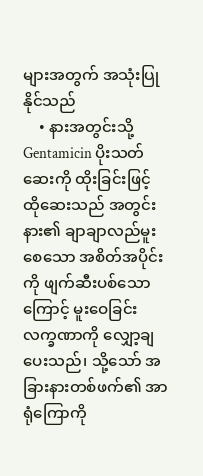များအတွက် အသုံးပြုနိုင်သည်
    • နားအတွင်းသို့ Gentamicin ပိုးသတ်ဆေးကို ထိုးခြင်းဖြင့် ထိုဆေးသည် အတွင်းနား၏ ချာချာလည်မူးစေသော အစိတ်အပိုင်းကို ဖျက်ဆီးပစ်သောကြောင့် မူးဝေခြင်းလက္ခဏာကို လျှော့ချပေးသည်၊ သို့သော် အခြားနားတစ်ဖက်၏ အာရုံကြောကို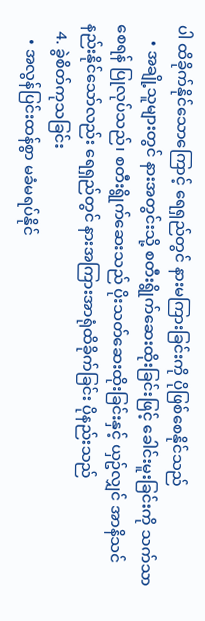ပါ ထိခိုက်နိုင်သောကြောင့် ရေရှည်တွင် နားမကြားခြင်းကို ပိုဖြစ်စေနိုင်သည်
    • အချို့သူများတွင် နားအတွင်းသို့ စတီးရွိုက်ဆေးထိုးခြင်းဖြင့် ခေါင်းမူးခြင်းကို သက်သာစေရန် ပြုလုပ်သည်၊ စတီးရွိုက်ဆေးသည် ပိုးသတ်ဆေးထိုးခြင်းနှင့် ယှဥ်လျှင် အာနိသင်နည်းနိုင်သော်လည်း ရေရှည်တွင် နားအကြားအာရုံထိခိုက်ခြင်း ပိုနည်းသည်
  4. ခွဲစိတ်ကုသခြင်း
    • အလွန်ပြင်းထန်စွာ မခံမရပ်နိုင်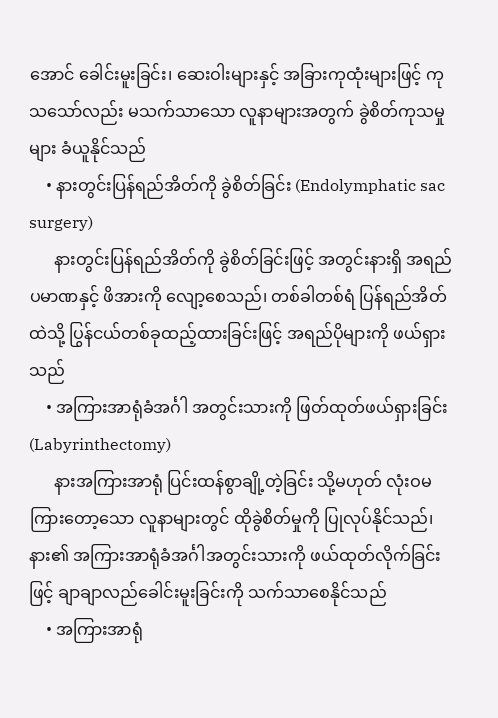အောင် ခေါင်းမူးခြင်း၊ ဆေးဝါးများနှင့် အခြားကုထုံးများဖြင့် ကုသသော်လည်း မသက်သာသော လူနာများအတွက် ခွဲစိတ်ကုသမှုများ ခံယူနိုင်သည်
    • နားတွင်းပြန်ရည်အိတ်ကို ခွဲစိတ်ခြင်း (Endolymphatic sac surgery)
      နားတွင်းပြန်ရည်အိတ်ကို ခွဲစိတ်ခြင်းဖြင့် အတွင်းနားရှိ အရည်ပမာဏနှင့် ဖိအားကို လျော့စေသည်၊ တစ်ခါတစ်ရံ ပြန်ရည်အိတ်ထဲသို့ ပြွန်ငယ်တစ်ခုထည့်ထားခြင်းဖြင့် အရည်ပိုများကို ဖယ်ရှားသည်
    • အကြားအာရုံခံအင်္ဂါ အတွင်းသားကို ဖြတ်ထုတ်ဖယ်ရှားခြင်း (Labyrinthectomy)
      နားအကြားအာရုံ ပြင်းထန်စွာချို့တဲ့ခြင်း သို့မဟုတ် လုံးဝမကြား‌တော့သော လူနာများတွင် ထိုခွဲစိတ်မှုကို ပြုလုပ်နိုင်သည်၊ နား၏ အကြားအာရုံခံအင်္ဂါအတွင်းသားကို ဖယ်ထုတ်လိုက်ခြင်းဖြင့် ချာချာလည်ခေါင်းမူးခြင်းကို သက်သာစေနိုင်သည်
    • အကြားအာရုံ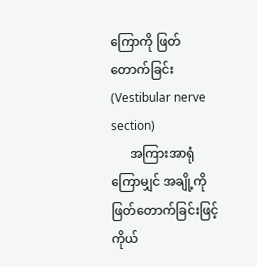ကြောကို ဖြတ်တောက်ခြင်း (Vestibular nerve section)
      အကြားအာရုံကြောမျှင် အချို့ကို ဖြတ်တောက်ခြင်းဖြင့် ကိုယ်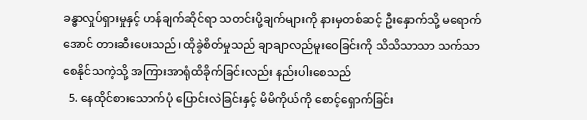ခန္ဓာလှုပ်ရှားမှုနှင့် ဟန်ချက်ဆိုင်ရာ သတင်းပို့ချက်များကို နားမှတစ်ဆင့် ဦး‌နှောက်သို့ မရောက်အောင် တားဆီးပေးသည်၊ ထိုခွဲစိတ်မှုသည် ချာချာလည်မူးဝေခြင်းကို သိသိသာသာ သက်သာစေနိုင်သကဲ့သို့ အကြားအာရုံထိခိုက်ခြင်းလည်း နည်းပါးစေသည်
  5. နေထိုင်စားသောက်ပုံ ပြောင်းလဲခြင်းနှင့် မိမိကိုယ်ကို စောင့်ရှောက်ခြင်း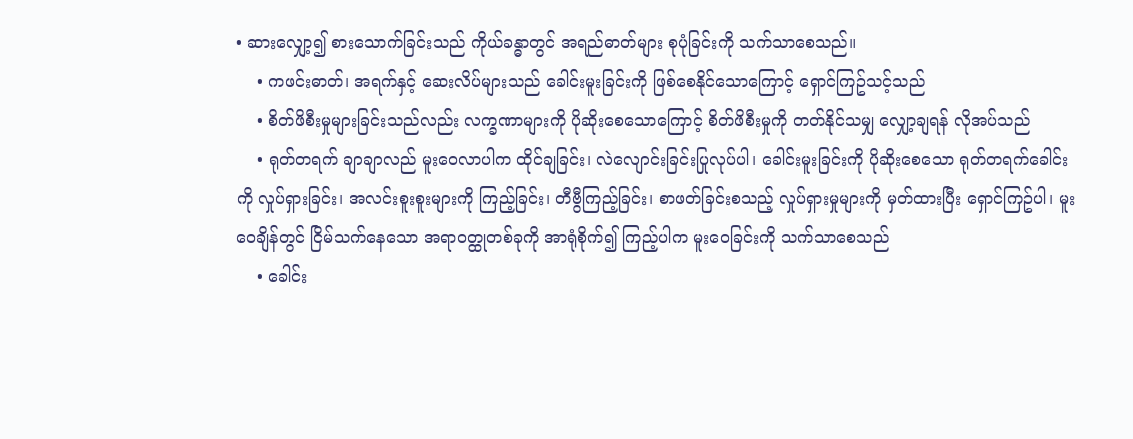• ဆားလျှော့၍ စားသောက်ခြင်းသည် ကိုယ်ခန္ဓာတွင် အရည်ဓာတ်များ စုပုံခြင်းကို သက်သာစေသည်။
    • ကဖင်းဓာတ်၊ အရက်နှင့် ဆေးလိပ်များသည် ခေါင်းမူးခြင်းကို ဖြစ်စေနိုင်သောကြောင့် ရှောင်ကြဥ်သင့်သည်
    • စိတ်ဖိစီးမှုများခြင်းသည်လည်း လက္ခဏာများကို ပိုဆိုးစေသောကြောင့် စိတ်ဖိစီးမှုကို တတ်နိုင်သမျှ လျှော့ချရန် လိုအပ်သည်
    • ရုတ်တရက် ချာချာလည် မူးဝေလာပါက ထိုင်ချခြင်း၊ လဲလျောင်းခြင်းပြုလုပ်ပါ၊ ခေါင်းမူးခြင်းကို ပိုဆိုးစေသော ရုတ်တရက်ခေါင်းကို လှုပ်ရှားခြင်း၊ အလင်းစူးစူးများကို ကြည့်ခြင်း၊ တီဗွီကြည့်ခြင်း၊ စာဖတ်ခြင်းစသည့် လှုပ်ရှားမှုများကို မှတ်ထားပြီး ရှောင်ကြဥ်ပါ၊ မူးဝေချိန်တွင် ငြိမ်သက်နေသော အရာဝတ္ထုတစ်ခုကို အာရုံစိုက်၍ ကြည့်ပါက မူးဝေခြင်းကို သက်သာစေသည်
    • ခေါင်း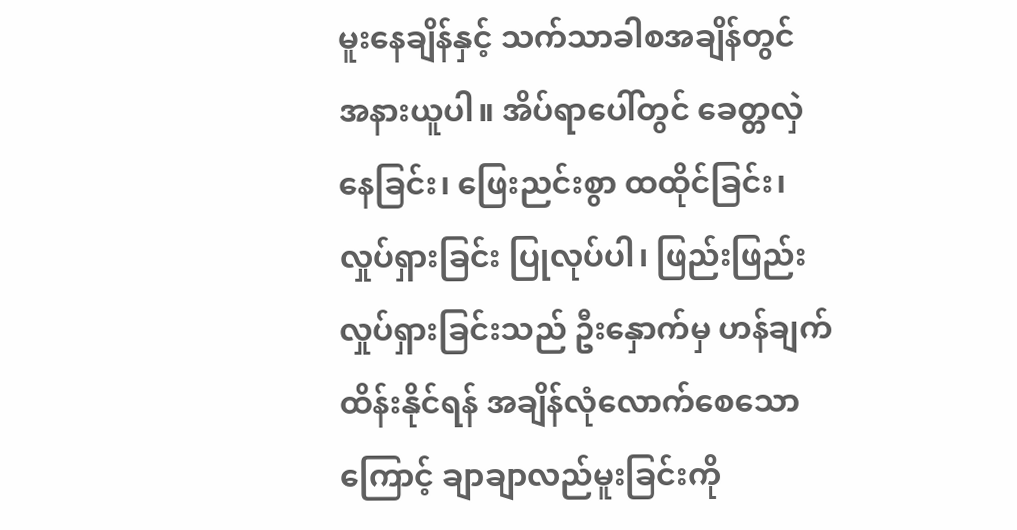မူးနေချိန်နှင့် သက်သာခါစအချိန်တွင် အနားယူပါ။ အိပ်ရာပေါ်တွင် ခေတ္တလှဲနေခြင်း၊ ဖြေးညင်းစွာ ထထိုင်ခြင်း၊ လှုပ်ရှားခြင်း ပြုလုပ်ပါ၊ ဖြည်းဖြည်းလှုပ်ရှားခြင်းသည် ဦး‌နှောက်မှ ဟန်ချက်ထိန်းနိုင်ရန် အချိန်လုံလောက်စေသောကြောင့် ချာချာလည်မူးခြင်းကို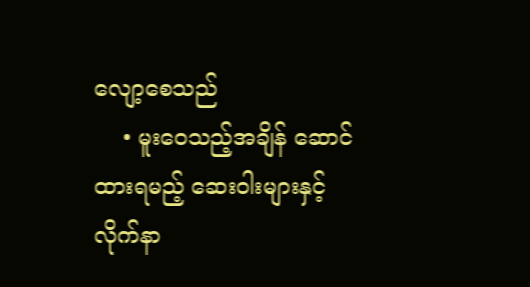လျော့စေသည်
    • မူးဝေသည့်အချိန် ဆောင်ထားရမည့် ဆေးဝါးများနှင့် လိုက်နာ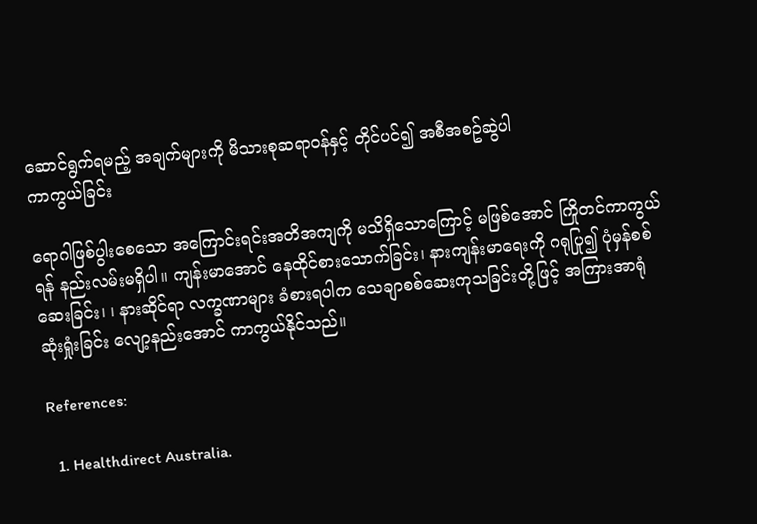ဆောင်ရွက်ရမည့် အချက်များကို မိသားစုဆရာဝန်နှင့် တိုင်ပင်၍ အစီအစဥ်ဆွဲပါ
ကာကွယ်ခြင်း

ရောဂါဖြစ်ပွါးစေသော အကြောင်းရင်းအတိအကျကို မသိရှိသောကြောင့် မဖြစ်အောင် ကြိုတင်ကာကွယ်ရန် နည်းလမ်းမရှိပါ။ ကျန်းမာအောင် နေထိုင်စားသောက်ခြင်း၊ နားကျန်းမာရေးကို ဂရုပြု၍ ပုံမှန်စစ်ဆေးခြင်း၊ ၊ နားဆိုင်ရာ လက္ခဏာများ ခံစားရပါက သေချာစစ်ဆေးကုသခြင်းတို့ဖြင့် အကြားအာရုံဆုံးရှုံးခြင်း လျော့နည်းအောင် ကာကွယ်နိုင်သည်။

References:

  1. Healthdirect Australia.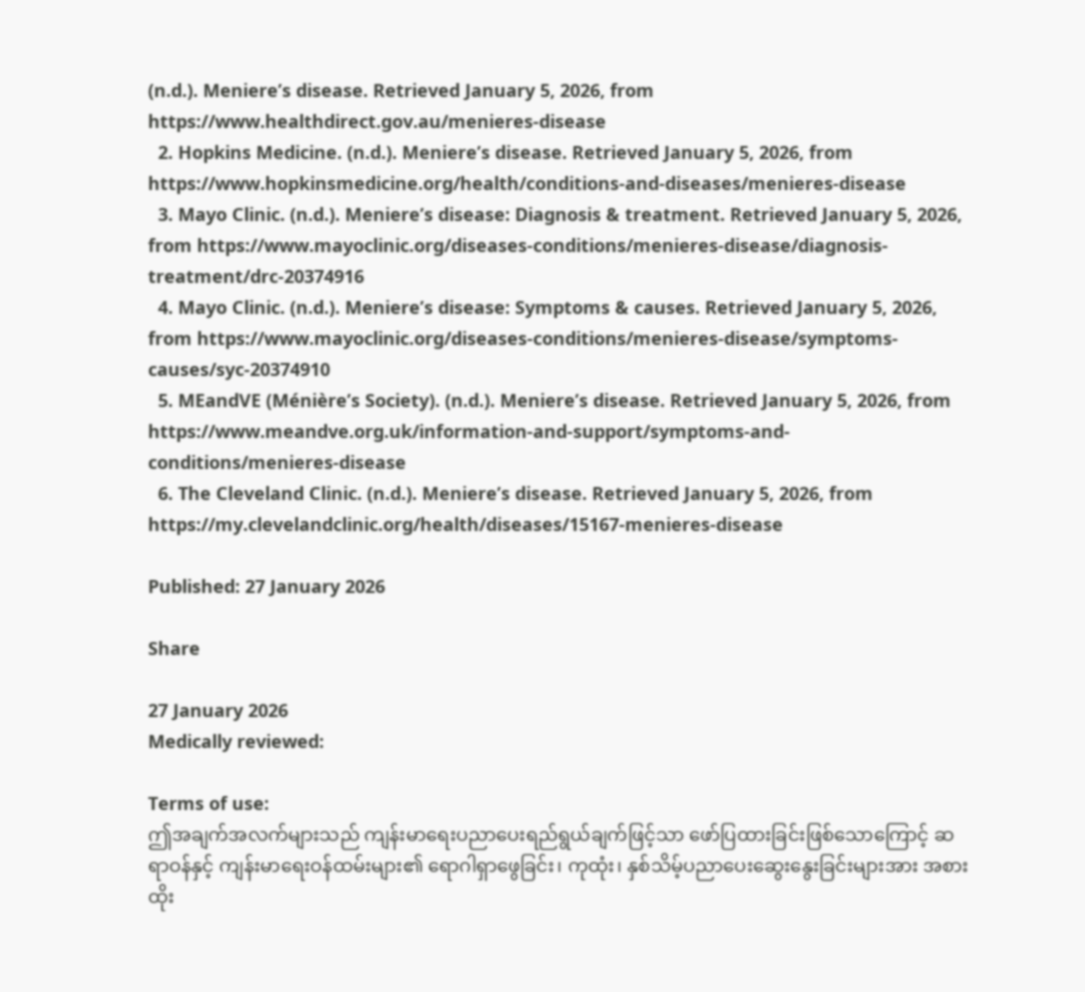(n.d.). Meniere’s disease. Retrieved January 5, 2026, from https://www.healthdirect.gov.au/menieres-disease
  2. Hopkins Medicine. (n.d.). Meniere’s disease. Retrieved January 5, 2026, from https://www.hopkinsmedicine.org/health/conditions-and-diseases/menieres-disease
  3. Mayo Clinic. (n.d.). Meniere’s disease: Diagnosis & treatment. Retrieved January 5, 2026, from https://www.mayoclinic.org/diseases-conditions/menieres-disease/diagnosis-treatment/drc-20374916
  4. Mayo Clinic. (n.d.). Meniere’s disease: Symptoms & causes. Retrieved January 5, 2026, from https://www.mayoclinic.org/diseases-conditions/menieres-disease/symptoms-causes/syc-20374910
  5. MEandVE (Ménière’s Society). (n.d.). Meniere’s disease. Retrieved January 5, 2026, from https://www.meandve.org.uk/information-and-support/symptoms-and-conditions/menieres-disease
  6. The Cleveland Clinic. (n.d.). Meniere’s disease. Retrieved January 5, 2026, from https://my.clevelandclinic.org/health/diseases/15167-menieres-disease

Published: 27 January 2026

Share

27 January 2026
Medically reviewed:

Terms of use:
ဤအချက်အလက်များသည် ကျန်းမာရေးပညာပေးရည်ရွယ်ချက်ဖြင့်သာ ဖော်ပြထားခြင်းဖြစ်သောကြောင့် ဆရာဝန်နှင့် ကျန်းမာရေးဝန်ထမ်းများ၏ ရောဂါရှာဖွေခြင်း၊ ကုထုံး၊ နှစ်သိမ့်ပညာပေးဆွေးနွေးခြင်းများအား အစားထိုး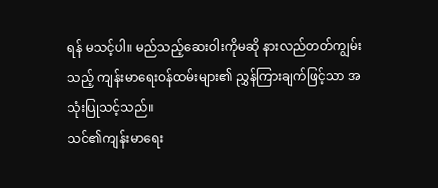ရန် မသင့်ပါ။ မည်သည့်ဆေးဝါးကိုမဆို နားလည်တတ်ကျွမ်းသည့် ကျန်းမာရေးဝန်ထမ်းများ၏ ညွှန်ကြားချက်ဖြင့်သာ အသုံးပြုသင့်သည်။
သင်၏ကျန်းမာရေး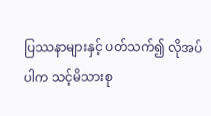ပြဿနာများနှင့် ပတ်သက်၍ လိုအပ်ပါက သင့်မိသားစု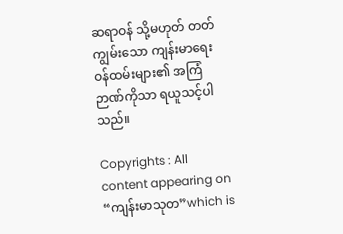ဆရာဝန် သို့မဟုတ် တတ်ကျွမ်းသော ကျန်းမာရေးဝန်ထမ်းများ၏ အကြံဉာဏ်ကိုသာ ရယူသင့်ပါသည်။

Copyrights : All content appearing on “ကျန်းမာသုတ”which is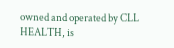owned and operated by CLL HEALTH, is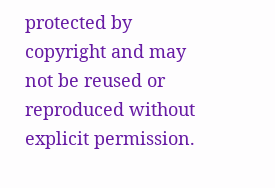protected by copyright and may not be reused or reproduced without explicit permission.